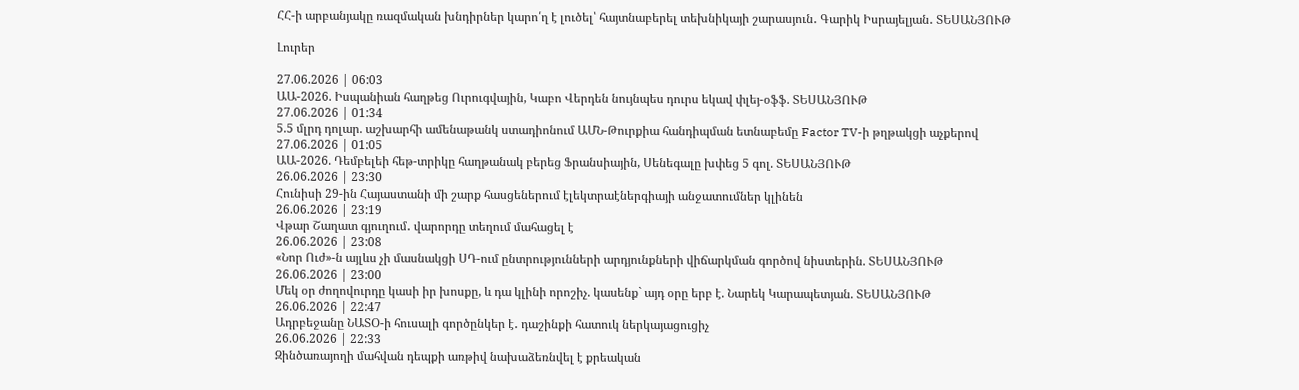ՀՀ-ի արբանյակը ռազմական խնդիրներ կարո՛ղ է լուծել՝ հայտնաբերել տեխնիկայի շարասյուն․ Գարիկ Իսրայելյան․ ՏԵՍԱՆՅՈՒԹ

Լուրեր

27.06.2026 | 06:03
ԱԱ-2026. Իսպանիան հաղթեց Ուրուգվային, Կաբո Վերդեն նույնպես դուրս եկավ փլեյ-օֆֆ. ՏԵՍԱՆՅՈՒԹ
27.06.2026 | 01:34
5.5 մլրդ դոլար. աշխարհի ամենաթանկ ստադիոնում ԱՄՆ-Թուրքիա հանդիպման ետնաբեմը Factor TV-ի թղթակցի աչքերով
27.06.2026 | 01:05
ԱԱ-2026. Դեմբելեի հեթ-տրիկը հաղթանակ բերեց Ֆրանսիային, Սենեգալը խփեց 5 գոլ. ՏԵՍԱՆՅՈՒԹ
26.06.2026 | 23:30
Հունիսի 29-ին Հայաստանի մի շարք հասցեներում էլեկտրաէներգիայի անջատումներ կլինեն
26.06.2026 | 23:19
Վթար Շաղատ գյուղում․ վարորդը տեղում մահացել է
26.06.2026 | 23:08
«Նոր Ուժ»-ն այլևս չի մասնակցի ՍԴ-ում ընտրությունների արդյունքների վիճարկման գործով նիստերին. ՏԵՍԱՆՅՈՒԹ
26.06.2026 | 23:00
Մեկ օր ժողովուրդը կասի իր խոսքը, և դա կլինի որոշիչ. կասենք` այդ օրը երբ է. Նարեկ Կարապետյան. ՏԵՍԱՆՅՈՒԹ
26.06.2026 | 22:47
Ադրբեջանը ՆԱՏՕ-ի հուսալի գործընկեր է․ դաշինքի հատուկ ներկայացուցիչ
26.06.2026 | 22:33
Զինծառայողի մահվան դեպքի առթիվ նախաձեռնվել է քրեական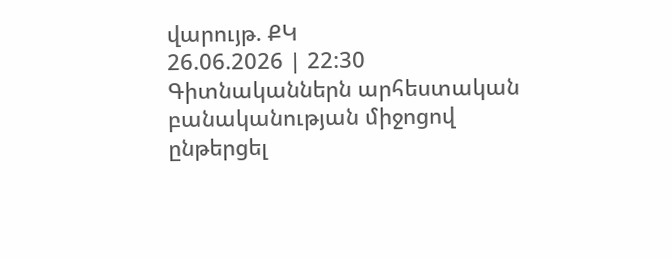վարույթ. ՔԿ
26.06.2026 | 22:30
Գիտնականներն արհեստական բանականության միջոցով ընթերցել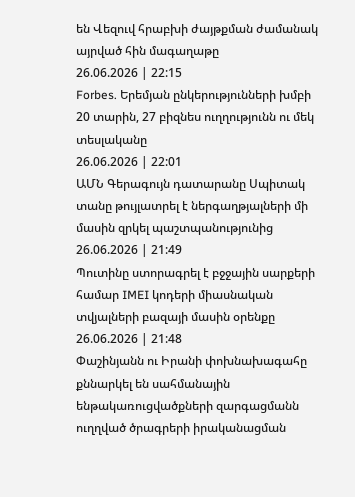են Վեզուվ հրաբխի ժայթքման ժամանակ այրված հին մագաղաթը
26.06.2026 | 22:15
Forbes. Երեմյան ընկերությունների խմբի 20 տարին, 27 բիզնես ուղղությունն ու մեկ տեսլականը
26.06.2026 | 22:01
ԱՄՆ Գերագույն դատարանը Սպիտակ տանը թույլատրել է ներգաղթյալների մի մասին զրկել պաշտպանությունից
26.06.2026 | 21:49
Պուտինը ստորագրել է բջջային սարքերի համար IMEI կոդերի միասնական տվյալների բազայի մասին օրենքը
26.06.2026 | 21:48
Փաշինյանն ու Իրանի փոխնախագահը քննարկել են սահմանային ենթակառուցվածքների զարգացմանն ուղղված ծրագրերի իրականացման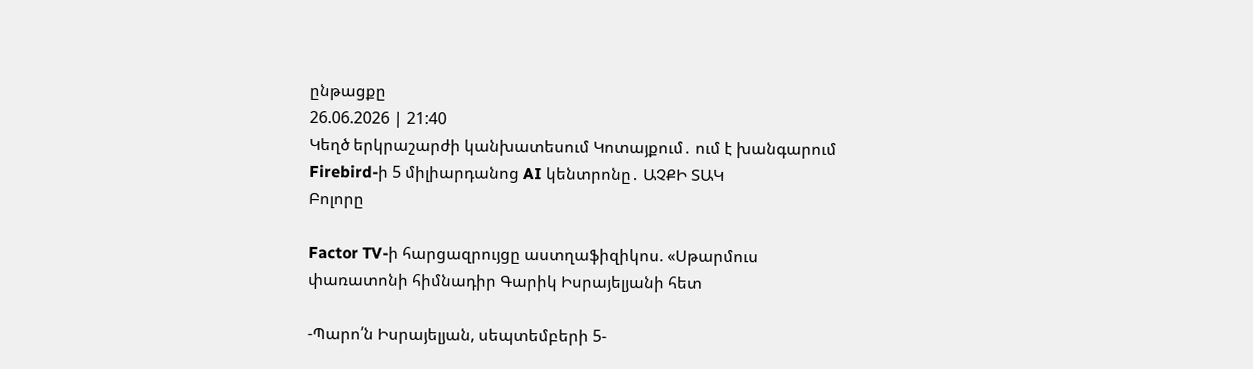ընթացքը
26.06.2026 | 21:40
Կեղծ երկրաշարժի կանխատեսում Կոտայքում․ ում է խանգարում Firebird-ի 5 միլիարդանոց AI կենտրոնը․ ԱՉՔԻ ՏԱԿ
Բոլորը

Factor TV-ի հարցազրույցը աստղաֆիզիկոս. «Սթարմուս փառատոնի հիմնադիր Գարիկ Իսրայելյանի հետ

-Պարո՛ն Իսրայելյան, սեպտեմբերի 5-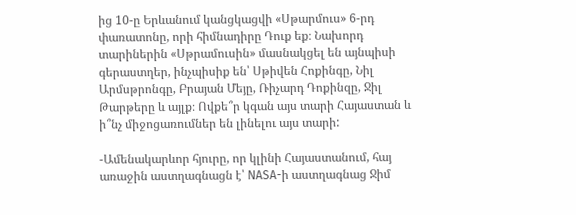ից 10-ը Երևանում կանցկացվի «Սթարմուս» 6-րդ փառատոնը, որի հիմնադիրը Դուք եք։ Նախորդ տարիներին «Սթրամուսին» մասնակցել են այնպիսի գերաստղեր, ինչպիսիք են՝ Սթիվեն Հոքինգը, Նիլ Արմսթրոնգը, Բրայան Մեյը, Ռիչարդ Դոքինզը, Ջիլ Թարթերը և այլք։ Ովքե՞ր կգան այս տարի Հայաստան և ի՞նչ միջոցառումներ են լինելու այս տարի:

-Ամենակարևոր հյուրը, որ կլինի Հայաստանում, հայ առաջին աստղագնացն է՝ NASA-ի աստղագնաց Ջիմ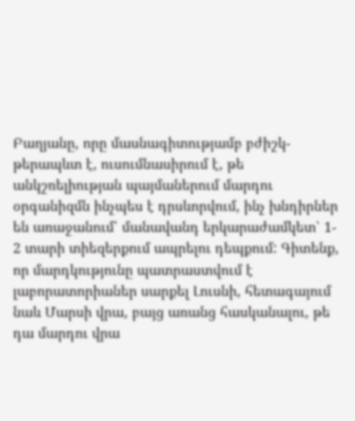Բաղյանը, որը մասնագիտությամբ բժիշկ-թերապևտ է, ուսումնասիրում է, թե անկշռելիության պայմաներում մարդու օրգանիզմն ինչպես է դրսևորվում, ինչ խնդիրներ են առաջանում՝ մանավանդ երկարաժամկետ՝ 1- 2 տարի տիեզերքում ապրելու դեպքում: Գիտենք, որ մարդկությունը պատրաստվում է լաբորատորիաներ սարքել Լուսնի, հետագայում նաև Մարսի վրա, բայց առանց հասկանալու, թե դա մարդու վրա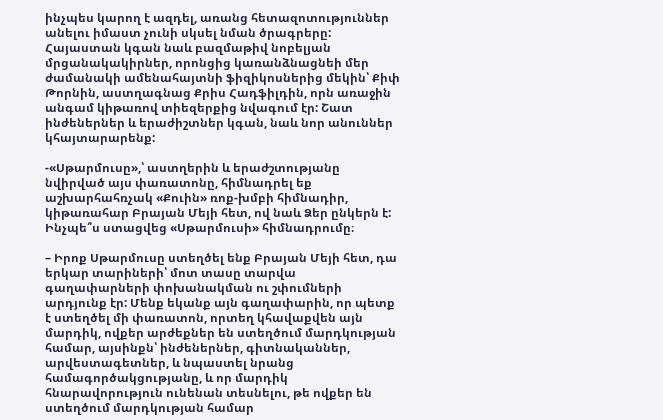ինչպես կարող է ազդել, առանց հետազոտություններ անելու իմաստ չունի սկսել նման ծրագրերը: Հայաստան կգան նաև բազմաթիվ նոբելյան մրցանակակիրներ, որոնցից կառանձնացնեի մեր ժամանակի ամենահայտնի ֆիզիկոսներից մեկին՝ Քիփ Թորնին, աստղագնաց Քրիս Հադֆիլդին, որն առաջին անգամ կիթառով տիեզերքից նվագում էր: Շատ ինժեներներ և երաժիշտներ կգան, նաև նոր անուններ կհայտարարենք:

-«Սթարմուսը»,՝ աստղերին և երաժշտությանը նվիրված այս փառատոնը, հիմնադրել եք աշխարհահռչակ «Քուին» ռոք-խմբի հիմնադիր, կիթառահար Բրայան Մեյի հետ, ով նաև Ձեր ընկերն է: Ինչպե՞ս ստացվեց «Սթարմուսի» հիմնադրումը։

– Իրոք Սթարմուսը ստեղծել ենք Բրայան Մեյի հետ, դա երկար տարիների՝ մոտ տասը տարվա գաղափարների փոխանակման ու շփումների արդյունք էր: Մենք եկանք այն գաղափարին, որ պետք է ստեղծել մի փառատոն, որտեղ կհավաքվեն այն մարդիկ, ովքեր արժեքներ են ստեղծում մարդկության համար, այսինքն՝ ինժեներներ, գիտնականներ, արվեստագետներ, և նպաստել նրանց համագործակցությանը, և որ մարդիկ հնարավորություն ունենան տեսնելու, թե ովքեր են ստեղծում մարդկության համար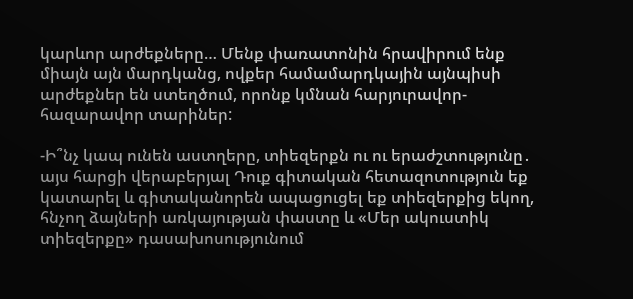կարևոր արժեքները… Մենք փառատոնին հրավիրում ենք միայն այն մարդկանց, ովքեր համամարդկային այնպիսի արժեքներ են ստեղծում, որոնք կմնան հարյուրավոր-հազարավոր տարիներ:

-Ի՞նչ կապ ունեն աստղերը, տիեզերքն ու ու երաժշտությունը․ այս հարցի վերաբերյալ Դուք գիտական հետազոտություն եք կատարել և գիտականորեն ապացուցել եք տիեզերքից եկող, հնչող ձայների առկայության փաստը և «Մեր ակուստիկ տիեզերքը» դասախոսությունում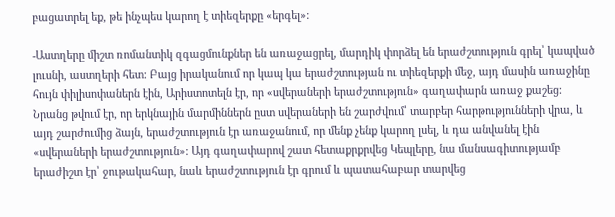բացատրել եք, թե ինչպես կարող է տիեզերքը «երգել»:

-Աստղերը միշտ ռոմանտիկ զգացմունքներ են առաջացրել, մարդիկ փորձել են երաժշտություն գրել՝ կապված լուսնի, աստղերի հետ: Բայց իրականում որ կապ կա երաժշտության ու տիեզերքի մեջ, այդ մասին առաջինը հույն փիլիսոփաներն էին, Արիստոտելն էր, որ «սվերաների երաժշտություն» գաղափարն առաջ քաշեց: Նրանց թվում էր, որ երկնային մարմիններն ըստ սվերաների են շարժվում՝ տարբեր հարթությունների վրա, և այդ շարժումից ձայն, երաժշտություն էր առաջանում, որ մենք չենք կարող լսել, և դա անվանել էին «սվերաների երաժշտություն»: Այդ գաղափարով շատ հետաքրքրվեց Կեպլերը, նա մանսագիտությամբ երաժիշտ էր՝ ջութակահար, նաև երաժշտություն էր գրում և պատահաբար տարվեց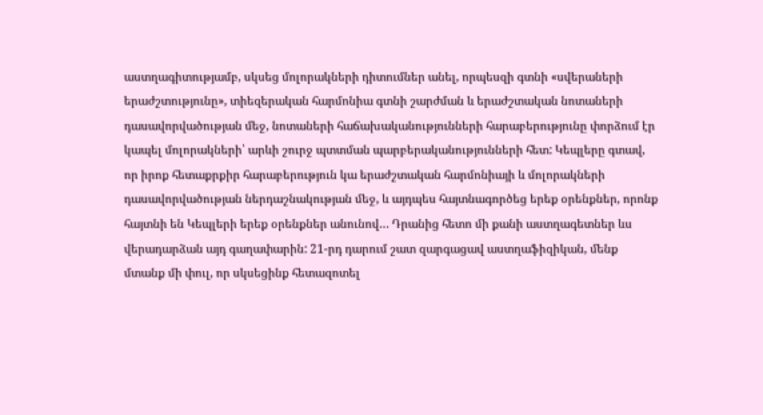աստղագիտությամբ, սկսեց մոլորակների դիտումներ անել, որպեսզի գտնի «սվերաների երաժշտությունը», տիեզերական հարմոնիա գտնի շարժման և երաժշտական նոտաների դասավորվածության մեջ, նոտաների հաճախականությունների հարաբերությունը փորձում էր կապել մոլորակների՝ արևի շուրջ պտտման պարբերականությունների հետ: Կեպլերը գտավ, որ իրոք հետաքրքիր հարաբերություն կա երաժշտական հարմոնիայի և մոլորակների դասավորվածության ներդաշնակության մեջ, և այդպես հայտնագործեց երեք օրենքներ, որոնք հայտնի են Կեպլերի երեք օրենքներ անունով… Դրանից հետո մի քանի աստղագետներ ևս վերադարձան այդ գաղափարին: 21-րդ դարում շատ զարգացավ աստղաֆիզիկան, մենք մտանք մի փուլ, որ սկսեցինք հետազոտել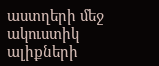աստղերի մեջ ակուստիկ ալիքների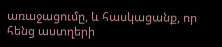առաջացումը, և հասկացանք, որ հենց աստղերի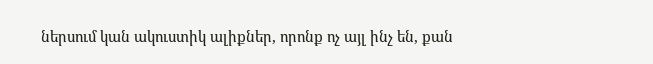ներսում կան ակուստիկ ալիքներ, որոնք ոչ այլ ինչ են, քան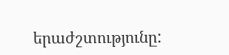երաժշտությունը: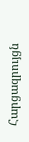Հարցազրույցն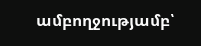ամբողջությամբ՝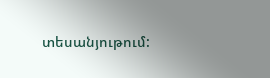տեսանյութում: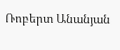Ռոբերտ Անանյան